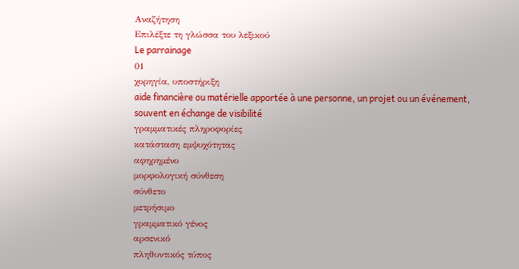Αναζήτηση
Επιλέξτε τη γλώσσα του λεξικού
Le parrainage
01
χορηγία, υποστήριξη
aide financière ou matérielle apportée à une personne, un projet ou un événement, souvent en échange de visibilité
γραμματικές πληροφορίες
κατάσταση εμψυχότητας
αφηρημένο
μορφολογική σύνθεση
σύνθετο
μετρήσιμο
γραμματικό γένος
αρσενικό
πληθυντικός τύπος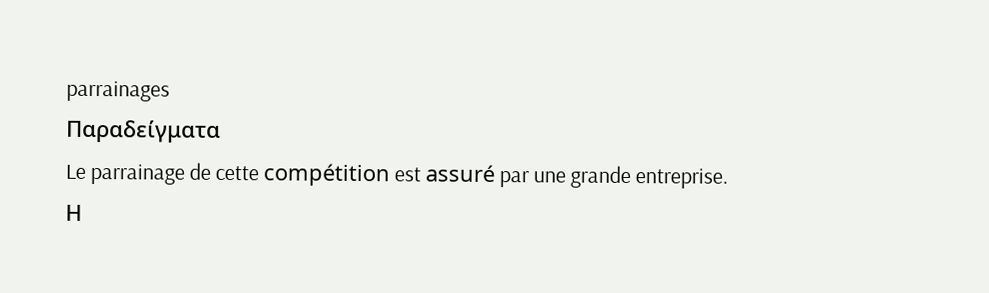parrainages
Παραδείγματα
Le parrainage de cette compétition est assuré par une grande entreprise.
Η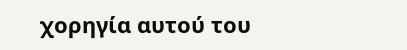χορηγία αυτού του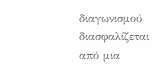διαγωνισμού διασφαλίζεται από μια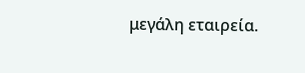μεγάλη εταιρεία.